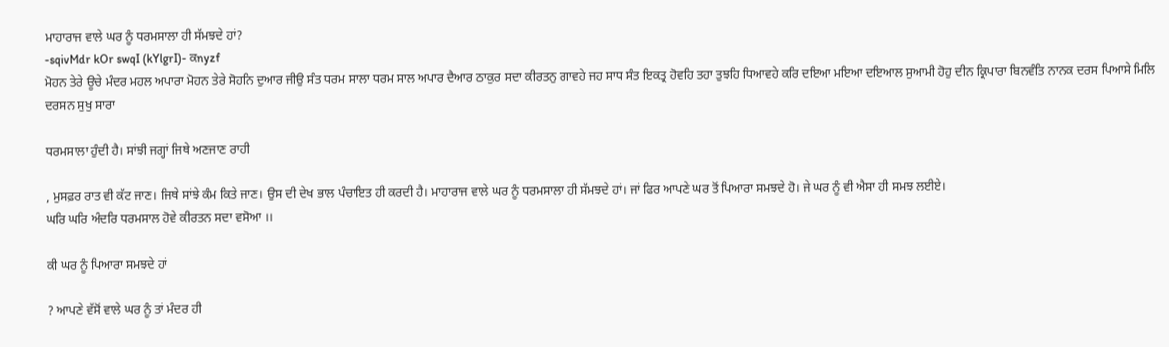ਮਾਹਾਰਾਜ ਵਾਲੇ ਘਰ ਨੂੰ ਧਰਮਸਾਲਾ ਹੀ ਸੱਮਝਦੇ ਹਾਂ?
-sqivMdr kOr swqI (kYlgrI)- ਕnyzf
ਮੋਹਨ ਤੇਰੇ ਊਚੇ ਮੰਦਰ ਮਹਲ ਅਪਾਰਾ ਮੋਹਨ ਤੇਰੇ ਸੋਹਨਿ ਦੁਆਰ ਜੀਉ ਸੰਤ ਧਰਮ ਸਾਲਾ ਧਰਮ ਸਾਲ ਅਪਾਰ ਦੈਆਰ ਠਾਕੁਰ ਸਦਾ ਕੀਰਤਨੁ ਗਾਵਹੇ ਜਹ ਸਾਧ ਸੰਤ ਇਕਤ੍ਰ ਹੋਵਹਿ ਤਹਾ ਤੁਝਹਿ ਧਿਆਵਹੇ ਕਰਿ ਦਇਆ ਮਇਆ ਦਇਆਲ ਸੁਆਮੀ ਹੋਹੁ ਦੀਨ ਕ੍ਰਿਪਾਰਾ ਬਿਨਵੰਤਿ ਨਾਨਕ ਦਰਸ ਪਿਆਸੇ ਮਿਲਿ ਦਰਸਨ ਸੁਖੁ ਸਾਰਾ

ਧਰਮਸਾਲਾ ਹੁੰਦੀ ਹੈ। ਸਾਂਝੀ ਜਗ੍ਹਾਂ ਜਿਥੇ ਅਣਜਾਣ ਰਾਹੀ

, ਮੁਸਫ਼ਰ ਰਾਤ ਵੀ ਕੱਟ ਜਾਣ। ਜਿਥੇ ਸਾਂਝੇ ਕੰਮ ਕਿਤੇ ਜਾਣ। ਉਸ ਦੀ ਦੇਖ ਭਾਲ ਪੰਚਾਇਤ ਹੀ ਕਰਦੀ ਹੈ। ਮਾਹਾਰਾਜ ਵਾਲੇ ਘਰ ਨੂੰ ਧਰਮਸਾਲਾ ਹੀ ਸੱਮਝਦੇ ਹਾਂ। ਜਾਂ ਫਿਰ ਆਪਣੇ ਘਰ ਤੋਂ ਪਿਆਰਾ ਸਮਝਦੇ ਹੋ। ਜੇ ਘਰ ਨੂੰ ਵੀ ਐਸਾ ਹੀ ਸਮਝ ਲਈਏ।
ਘਰਿ ਘਰਿ ਅੰਦਰਿ ਧਰਮਸਾਲ ਹੋਵੇ ਕੀਰਤਨ ਸਦਾ ਵਸੋਆ ।।

ਕੀ ਘਰ ਨੂੰ ਪਿਆਰਾ ਸਮਝਦੇ ਹਾਂ

? ਆਪਣੇ ਵੱਸੋਂ ਵਾਲੇ ਘਰ ਨੂੰ ਤਾਂ ਮੰਦਰ ਹੀ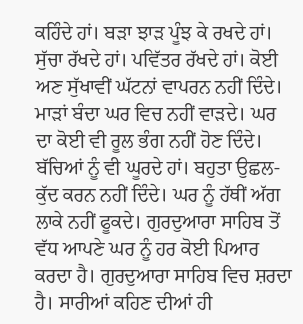ਕਹਿੰਦੇ ਹਾਂ। ਬੜਾ ਝਾੜ ਪੂੰਝ ਕੇ ਰਖਦੇ ਹਾਂ। ਸੁੱਚਾ ਰੱਖਦੇ ਹਾਂ। ਪਵਿੱਤਰ ਰੱਖਦੇ ਹਾਂ। ਕੋਈ ਅਣ ਸੁੱਖਾਵੀਂ ਘੱਟਨਾਂ ਵਾਪਰਨ ਨਹੀਂ ਦਿੰਦੇ। ਮਾੜਾਂ ਬੰਦਾ ਘਰ ਵਿਚ ਨਹੀਂ ਵਾੜਦੇ। ਘਰ ਦਾ ਕੋਈ ਵੀ ਰੂਲ ਭੰਗ ਨਹੀਂ ਹੋਣ ਦਿੰਦੇ। ਬੱਚਿਆਂ ਨੂੰ ਵੀ ਘੂਰਦੇ ਹਾਂ। ਬਹੁਤਾ ਉਛਲ-ਕੁੱਦ ਕਰਨ ਨਹੀਂ ਦਿੰਦੇ। ਘਰ ਨੂੰ ਹੱਥੀਂ ਅੱਗ ਲਾਕੇ ਨਹੀਂ ਫੂਕਦੇ। ਗੁਰਦੁਆਰਾ ਸਾਹਿਬ ਤੋਂ ਵੱਧ ਆਪਣੇ ਘਰ ਨੂੰ ਹਰ ਕੋਈ ਪਿਆਰ ਕਰਦਾ ਹੈ। ਗੁਰਦੁਆਰਾ ਸਾਹਿਬ ਵਿਚ ਸ਼ਰਦਾ ਹੈ। ਸਾਰੀਆਂ ਕਹਿਣ ਦੀਆਂ ਹੀ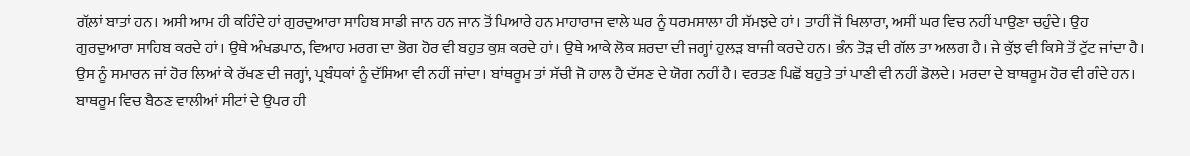ਗੱਲ਼ਾਂ ਬਾਤਾਂ ਹਨ। ਅਸੀ ਆਮ ਹੀ ਕਹਿੰਦੇ ਹਾਂ ਗੁਰਦੁਆਰਾ ਸਾਹਿਬ ਸਾਡੀ ਜਾਨ ਹਨ ਜਾਨ ਤੋਂ ਪਿਆਰੇ ਹਨ ਮਾਹਾਰਾਜ ਵਾਲੇ ਘਰ ਨੂੰ ਧਰਮਸਾਲਾ ਹੀ ਸੱਮਝਦੇ ਹਾਂ। ਤਾਹੀਂ ਜੋਂ ਖਿਲਾਰਾ, ਅਸੀਂ ਘਰ ਵਿਚ ਨਹੀਂ ਪਾਉਣਾ ਚਹੁੰਦੇ। ਉਹ ਗੁਰਦੁਆਰਾ ਸਾਹਿਬ ਕਰਦੇ ਹਾਂ। ਉਥੇ ਅੰਖਡਪਾਠ, ਵਿਆਹ ਮਰਗ ਦਾ ਭੋਗ ਹੋਰ ਵੀ ਬਹੁਤ ਕੁਸ਼ ਕਰਦੇ ਹਾਂ। ਉਥੇ ਆਕੇ ਲੋਕ ਸ਼ਰਦਾ ਦੀ ਜਗ੍ਹਾਂ ਹੁਲੜ ਬਾਜੀ ਕਰਦੇ ਹਨ। ਭੰਨ ਤੋੜ ਦੀ ਗੱਲ ਤਾ ਅਲਗ ਹੈ। ਜੇ ਕੁੱਝ ਵੀ ਕਿਸੇ ਤੋਂ ਟੁੱਟ ਜਾਂਦਾ ਹੈ। ਉਸ ਨੂੰ ਸਮਾਰਨ ਜਾਂ ਹੋਰ ਲਿਆਂ ਕੇ ਰੱਖਣ ਦੀ ਜਗ੍ਹਾਂ, ਪ੍ਰਬੰਧਕਾਂ ਨੂੰ ਦੱਸਿਆ ਵੀ ਨਹੀਂ ਜਾਂਦਾ। ਬਾਂਥਰੂਮ ਤਾਂ ਸੱਚੀ ਜੋ ਹਾਲ ਹੈ ਦੱਸਣ ਦੇ ਯੋਗ ਨਹੀਂ ਹੈ। ਵਰਤਣ ਪਿਛੋਂ ਬਹੁਤੇ ਤਾਂ ਪਾਣੀ ਵੀ ਨਹੀਂ ਡੋਲਦੇ। ਮਰਦਾ ਦੇ ਬਾਥਰੂਮ ਹੋਰ ਵੀ ਗੰਦੇ ਹਨ। ਬਾਥਰੂਮ ਵਿਚ ਬੈਠਣ ਵਾਲੀਆਂ ਸੀਟਾਂ ਦੇ ਉਪਰ ਹੀ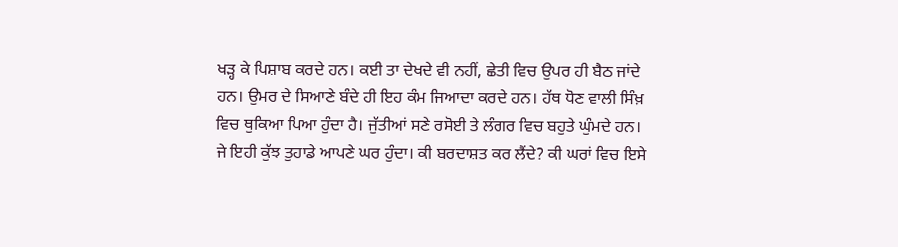ਖੜ੍ਹ ਕੇ ਪਿਸ਼ਾਬ ਕਰਦੇ ਹਨ। ਕਈ ਤਾ ਦੇਖਦੇ ਵੀ ਨਹੀਂ, ਛੇਤੀ ਵਿਚ ਉਪਰ ਹੀ ਬੈਠ ਜਾਂਦੇ ਹਨ। ਉਮਰ ਦੇ ਸਿਆਣੇ ਬੰਦੇ ਹੀ ਇਹ ਕੰਮ ਜਿਆਦਾ ਕਰਦੇ ਹਨ। ਹੱਥ ਧੋਣ ਵਾਲੀ ਸਿੰਖ਼ ਵਿਚ ਥੁਕਿਆ ਪਿਆ ਹੁੰਦਾ ਹੈ। ਜੁੱਤੀਆਂ ਸਣੇ ਰਸੋਈ ਤੇ ਲੰਗਰ ਵਿਚ ਬਹੁਤੇ ਘੁੰਮਦੇ ਹਨ। ਜੇ ਇਹੀ ਕੁੱਝ ਤੁਹਾਡੇ ਆਪਣੇ ਘਰ ਹੁੰਦਾ। ਕੀ ਬਰਦਾਸ਼ਤ ਕਰ ਲੈਂਦੇ? ਕੀ ਘਰਾਂ ਵਿਚ ਇਸੇ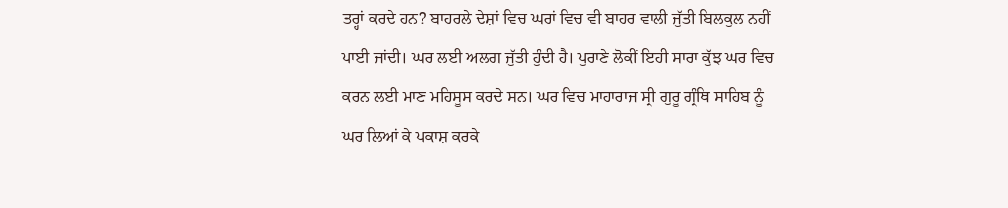ਤਰ੍ਹਾਂ ਕਰਦੇ ਹਨ? ਬਾਹਰਲੇ ਦੇਸ਼ਾਂ ਵਿਚ ਘਰਾਂ ਵਿਚ ਵੀ ਬਾਹਰ ਵਾਲੀ ਜੁੱਤੀ ਬਿਲਕੁਲ ਨਹੀਂ ਪਾਈ ਜਾਂਦੀ। ਘਰ ਲਈ ਅਲਗ ਜੁੱਤੀ ਹੁੰਦੀ ਹੈ। ਪੁਰਾਣੇ ਲੋਕੀਂ ਇਹੀ ਸਾਰਾ ਕੁੱਝ ਘਰ ਵਿਚ ਕਰਨ ਲਈ ਮਾਣ ਮਹਿਸੂਸ ਕਰਦੇ ਸਨ। ਘਰ ਵਿਚ ਮਾਹਾਰਾਜ ਸ੍ਰੀ ਗੁਰੂ ਗ੍ਰੰਥਿ ਸਾਹਿਬ ਨੂੰ ਘਰ ਲਿਆਂ ਕੇ ਪਕਾਸ਼ ਕਰਕੇ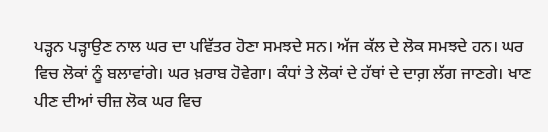ਪੜ੍ਹਨ ਪੜ੍ਹਾਉਣ ਨਾਲ ਘਰ ਦਾ ਪਵਿੱਤਰ ਹੋਣਾ ਸਮਝਦੇ ਸਨ। ਅੱਜ ਕੱਲ ਦੇ ਲੋਕ ਸਮਝਦੇ ਹਨ। ਘਰ ਵਿਚ ਲੋਕਾਂ ਨੂੰ ਬਲਾਵਾਂਗੇ। ਘਰ ਖ਼ਰਾਬ ਹੋਵੇਗਾ। ਕੰਧਾਂ ਤੇ ਲੋਕਾਂ ਦੇ ਹੱਥਾਂ ਦੇ ਦਾਗ਼ ਲੱਗ ਜਾਣਗੇ। ਖਾਣ ਪੀਣ ਦੀਆਂ ਚੀਜ਼ ਲੋਕ ਘਰ ਵਿਚ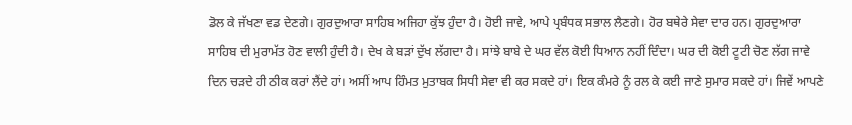ਡੋਲ ਕੇ ਜੱਖਣਾ ਵਡ ਦੇਣਗੇ। ਗੁਰਦੁਆਰਾ ਸਾਹਿਬ ਅਜਿਹਾ ਕੁੱਝ ਹੁੰਦਾ ਹੈ। ਹੋਈ ਜਾਵੇ, ਆਪੇ ਪ੍ਰਬੰਧਕ ਸਭਾਲ ਲੈਣਗੇ। ਹੋਰ ਬਥੇਰੇ ਸੇਵਾ ਦਾਰ ਹਨ। ਗੁਰਦੁਆਰਾ ਸਾਹਿਬ ਦੀ ਮੁਰਾਮੱਤ ਹੋਣ ਵਾਲੀ ਹੁੰਦੀ ਹੈ। ਦੇਖ ਕੇ ਬੜਾਂ ਦੁੱਖ ਲੱਗਦਾ ਹੈ। ਸਾਂਝੇ ਬਾਬੇ ਦੇ ਘਰ ਵੱਲ ਕੋਈ ਧਿਆਨ ਨਹੀਂ ਦਿੰਦਾ। ਘਰ ਦੀ ਕੋਈ ਟੂਟੀ ਚੋਣ ਲੱਗ ਜਾਵੇ ਦਿਨ ਚੜਦੇ ਹੀ ਠੀਕ ਕਰਾਂ ਲੈਂਦੇ ਹਾਂ। ਅਸੀਂ ਆਪ ਹਿੰਮਤ ਮੁਤਾਬਕ ਸਿਧੀ ਸੇਵਾ ਵੀ ਕਰ ਸਕਦੇ ਹਾਂ। ਇਕ ਕੰਮਰੇ ਨੂੰ ਰਲ ਕੇ ਕਈ ਜਾਣੇ ਸੁਮਾਰ ਸਕਦੇ ਹਾਂ। ਜਿਵੇਂ ਆਪਣੇ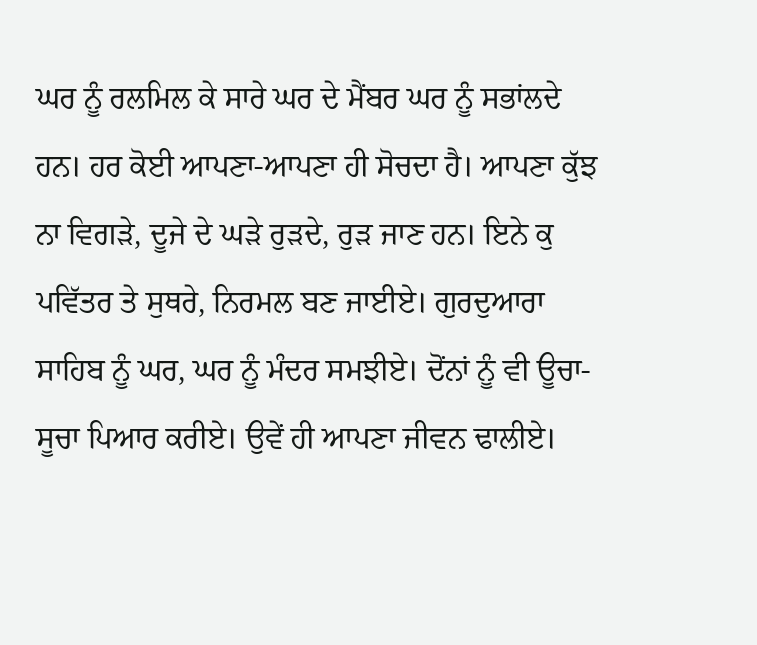ਘਰ ਨੂੰ ਰਲਮਿਲ ਕੇ ਸਾਰੇ ਘਰ ਦੇ ਮੈਂਬਰ ਘਰ ਨੂੰ ਸਭਾਂਲਦੇ ਹਨ। ਹਰ ਕੋਈ ਆਪਣਾ-ਆਪਣਾ ਹੀ ਸੋਚਦਾ ਹੈ। ਆਪਣਾ ਕੁੱਝ ਨਾ ਵਿਗੜੇ, ਦੂਜੇ ਦੇ ਘੜੇ ਰੁੜਦੇ, ਰੁੜ ਜਾਣ ਹਨ। ਇਨੇ ਕੁ ਪਵਿੱਤਰ ਤੇ ਸੁਥਰੇ, ਨਿਰਮਲ ਬਣ ਜਾਈਏ। ਗੁਰਦੁਆਰਾ ਸਾਹਿਬ ਨੂੰ ਘਰ, ਘਰ ਨੂੰ ਮੰਦਰ ਸਮਝੀਏ। ਦੋਂਨਾਂ ਨੂੰ ਵੀ ਊਚਾ-ਸੂਚਾ ਪਿਆਰ ਕਰੀਏ। ਉਵੇਂ ਹੀ ਆਪਣਾ ਜੀਵਨ ਢਾਲੀਏ।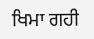ਖਿਮਾ ਗਹੀ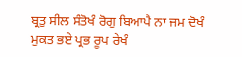ਬ੍ਰਤੁ ਸੀਲ ਸੰਤੋਖੰ ਰੋਗੁ ਬਿਆਪੈ ਨਾ ਜਮ ਦੋਖੰ ਮੁਕਤ ਭਏ ਪ੍ਰਭ ਰੂਪ ਰੇਖੰ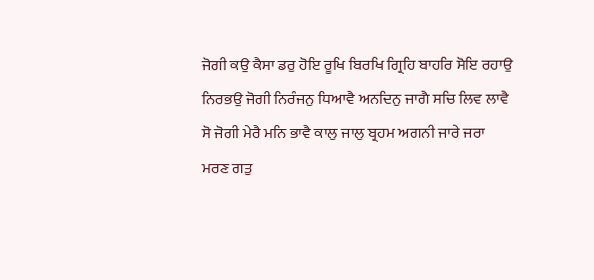ਜੋਗੀ ਕਉ ਕੈਸਾ ਡਰੁ ਹੋਇ ਰੂਖਿ ਬਿਰਖਿ ਗ੍ਰਿਹਿ ਬਾਹਰਿ ਸੋਇ ਰਹਾਉ ਨਿਰਭਉ ਜੋਗੀ ਨਿਰੰਜਨੁ ਧਿਆਵੈ ਅਨਦਿਨੁ ਜਾਗੈ ਸਚਿ ਲਿਵ ਲਾਵੈ ਸੋ ਜੋਗੀ ਮੇਰੈ ਮਨਿ ਭਾਵੈ ਕਾਲੁ ਜਾਲੁ ਬ੍ਰਹਮ ਅਗਨੀ ਜਾਰੇ ਜਰਾ ਮਰਣ ਗਤੁ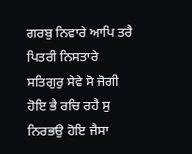ਗਰਬੁ ਨਿਵਾਰੇ ਆਪਿ ਤਰੈ ਪਿਤਰੀ ਨਿਸਤਾਰੇ ਸਤਿਗੁਰੁ ਸੇਵੇ ਸੋ ਜੋਗੀ ਹੋਇ ਭੈ ਰਚਿ ਰਹੈ ਸੁ ਨਿਰਭਉ ਹੋਇ ਜੈਸਾ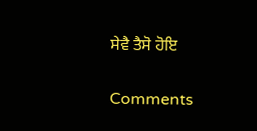ਸੇਵੈ ਤੈਸੋ ਹੋਇ

Comments